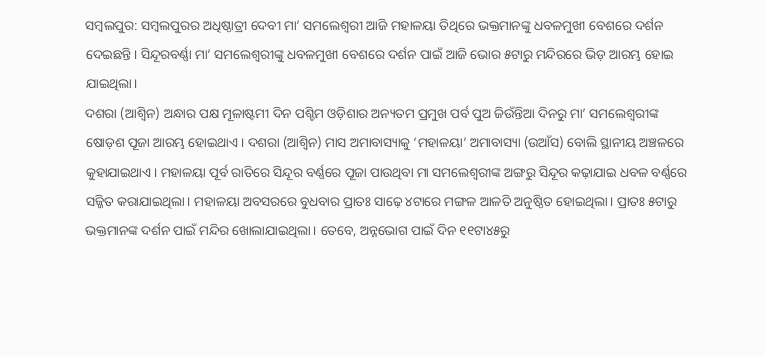ସମ୍ବଲପୁର: ସମ୍ବଲପୁରର ଅଧିଷ୍ଠାତ୍ରୀ ଦେବୀ ମା’ ସମଲେଶ୍ବରୀ ଆଜି ମହାଳୟା ତିଥିରେ ଭକ୍ତମାନଙ୍କୁ ଧବଳମୁଖୀ ବେଶରେ ଦର୍ଶନ ଦେଇଛନ୍ତି। ସିନ୍ଦୂରବର୍ଣ୍ଣା ମା’ ସମଲେଶ୍ବରୀଙ୍କୁ ଧବଳମୁଖୀ ବେଶରେ ଦର୍ଶନ ପାଇଁ ଆଜି ଭୋର ୫ଟାରୁ ମନ୍ଦିରରେ ଭିଡ଼ ଆରମ୍ଭ ହୋଇ ଯାଇଥିଲା।
ଦଶରା (ଆଶ୍ବିନ) ଅନ୍ଧାର ପକ୍ଷ ମୂଳାଷ୍ଟମୀ ଦିନ ପଶ୍ଚିମ ଓଡ଼ିଶାର ଅନ୍ୟତମ ପ୍ରମୁଖ ପର୍ବ ପୁଅ ଜିଉଁନ୍ତିଆ ଦିନରୁ ମା’ ସମଲେଶ୍ବରୀଙ୍କ ଷୋଡ଼ଶ ପୂଜା ଆରମ୍ଭ ହୋଇଥାଏ। ଦଶରା (ଆଶ୍ବିନ) ମାସ ଅମାବାସ୍ୟାକୁ ‘ମହାଳୟା’ ଅମାବାସ୍ୟା (ଉଆଁସ) ବୋଲି ସ୍ଥାନୀୟ ଅଞ୍ଚଳରେ କୁହାଯାଇଥାଏ। ମହାଳୟା ପୂର୍ବ ରାତିରେ ସିନ୍ଦୂର ବର୍ଣ୍ଣରେ ପୂଜା ପାଉଥିବା ମା ସମଲେଶ୍ବରୀଙ୍କ ଅଙ୍ଗରୁ ସିନ୍ଦୂର କଢ଼ାଯାଇ ଧବଳ ବର୍ଣ୍ଣରେ ସଜ୍ଜିତ କରାଯାଇଥିଲା। ମହାଳୟା ଅବସରରେ ବୁଧବାର ପ୍ରାତଃ ସାଢ଼େ ୪ଟାରେ ମଙ୍ଗଳ ଆଳତି ଅନୁଷ୍ଠିତ ହୋଇଥିଲା। ପ୍ରାତଃ ୫ଟାରୁ ଭକ୍ତମାନଙ୍କ ଦର୍ଶନ ପାଇଁ ମନ୍ଦିର ଖୋଲାଯାଇଥିଲା। ତେବେ, ଅନ୍ନଭୋଗ ପାଇଁ ଦିନ ୧୧ଟା୪୫ରୁ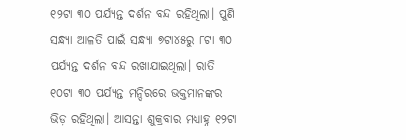୧୨ଟା ୩୦ ପର୍ଯ୍ୟନ୍ତ ଦର୍ଶନ ବନ୍ଦ ରହିଥିଲା। ପୁଣି ସନ୍ଧ୍ୟା ଆଳତି ପାଇଁ ସନ୍ଧ୍ୟା ୭ଟା୪୫ରୁ ୮ଟା ୩୦ ପର୍ଯ୍ୟନ୍ତ ଦର୍ଶନ ବନ୍ଦ ରଖାଯାଇଥିଲା। ରାତି ୧୦ଟା ୩୦ ପର୍ଯ୍ୟନ୍ତ ମନ୍ଦିରରେ ଭକ୍ତମାନଙ୍କର ଭିଡ଼ ରହିଥିଲା। ଆସନ୍ତା ଶୁକ୍ରବାର ମଧ୍ୟାହ୍ନ ୧୨ଟା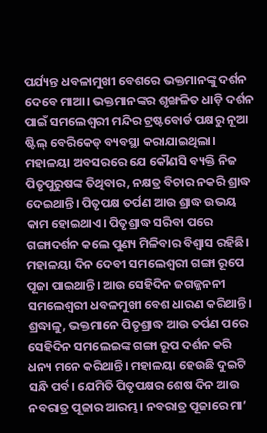ପର୍ଯ୍ୟନ୍ତ ଧବଳାମୁଖୀ ବେଶରେ ଭକ୍ତମାନଙ୍କୁ ଦର୍ଶନ ଦେବେ ମାଆ। ଭକ୍ତମାନଙ୍କର ଶୃଙ୍ଖଳିତ ଧାଡ଼ି ଦର୍ଶନ ପାଇଁ ସମଲେଶ୍ବରୀ ମନ୍ଦିର ଟ୍ରଷ୍ଟବୋର୍ଡ ପକ୍ଷରୁ ନୂଆ ଷ୍ଟିଲ୍ ବେରିକେଡ୍ ବ୍ୟବସ୍ଥା କରାଯାଇଥିଲା।
ମହାଳୟା ଅବସରରେ ଯେ କୌଣସି ବ୍ୟକ୍ତି ନିଜ ପିତୃପୁରୁଷଙ୍କ ତିଥିବାର, ନକ୍ଷତ୍ର ବିଚାର ନକରି ଶ୍ରାଦ୍ଧ ଦେଇଥାନ୍ତି। ପିତୃପକ୍ଷ ତର୍ପଣ ଆଉ ଶ୍ରାଦ୍ଧ ଉଭୟ କାମ ହୋଇଥାଏ। ପିତୃଶ୍ରାଦ୍ଧ ସରିବା ପରେ ଗଙ୍ଗାଦର୍ଶନ କଲେ ପୁଣ୍ୟ ମିଳିବାର ବିଶ୍ବାସ ରହିଛି। ମହାଳୟା ଦିନ ଦେବୀ ସମଲେଶ୍ବରୀ ଗଙ୍ଗା ରୂପେ ପୂଜା ପାଇଥାନ୍ତି। ଆଉ ସେହିଦିନ ଜଗଜ୍ଜନନୀ ସମଲେଶ୍ବରୀ ଧବଳମୁଖୀ ବେଶ ଧାରଣ କରିଥାନ୍ତି। ଶ୍ରଦ୍ଧାଳୁ, ଭକ୍ତମାନେ ପିତୃଶ୍ରାଦ୍ଧ ଆଉ ତର୍ପଣ ପରେ ସେହିଦିନ ସମଲେଇଙ୍କ ଗଙ୍ଗା ରୂପ ଦର୍ଶନ କରି ଧନ୍ୟ ମନେ କରିଥାନ୍ତି। ମହାଳୟା ହେଉଛି ଦୁଇଟି ସନ୍ଧି ପର୍ବ। ଯେମିତି ପିତୃପକ୍ଷର ଶେଷ ଦିନ ଆଉ ନବରାତ୍ର ପୂଜାର ଆରମ୍ଭ। ନବରାତ୍ର ପୂଜାରେ ମା’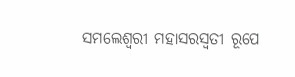ସମଲେଶ୍ବରୀ ମହାସରସ୍ବତୀ ରୂପେ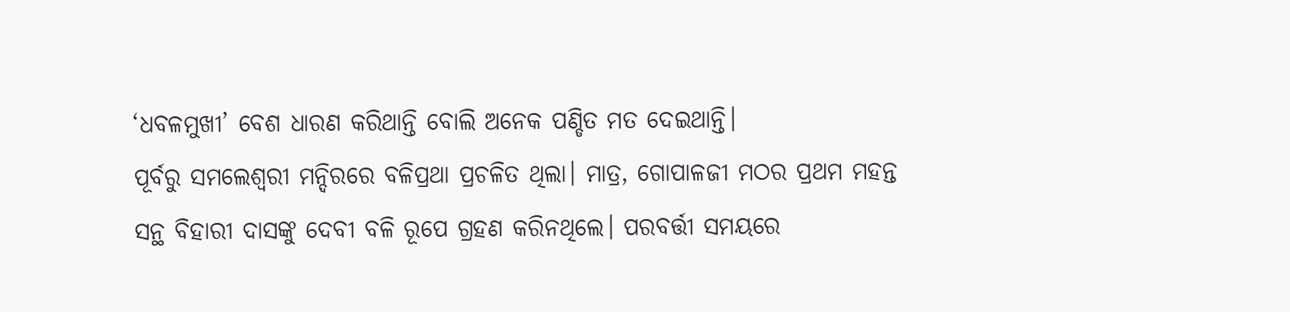‘ଧବଳମୁଖୀ’ ବେଶ ଧାରଣ କରିଥାନ୍ତି ବୋଲି ଅନେକ ପଣ୍ଡିତ ମତ ଦେଇଥାନ୍ତି।
ପୂର୍ବରୁ ସମଲେଶ୍ବରୀ ମନ୍ଦିରରେ ବଳିପ୍ରଥା ପ୍ରଚଳିତ ଥିଲା। ମାତ୍ର, ଗୋପାଳଜୀ ମଠର ପ୍ରଥମ ମହନ୍ତ ସନ୍ଥ ବିହାରୀ ଦାସଙ୍କୁ ଦେବୀ ବଳି ରୂପେ ଗ୍ରହଣ କରିନଥିଲେ। ପରବର୍ତ୍ତୀ ସମୟରେ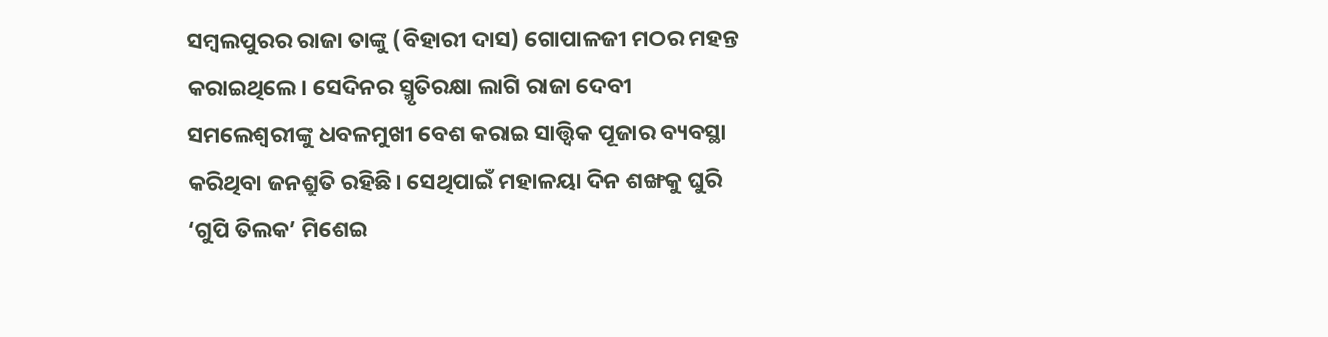ସମ୍ବଲପୁରର ରାଜା ତାଙ୍କୁ (ବିହାରୀ ଦାସ) ଗୋପାଳଜୀ ମଠର ମହନ୍ତ କରାଇଥିଲେ। ସେଦିନର ସ୍ମୃତିରକ୍ଷା ଲାଗି ରାଜା ଦେବୀ ସମଲେଶ୍ବରୀଙ୍କୁ ଧବଳମୁଖୀ ବେଶ କରାଇ ସାତ୍ତ୍ବିକ ପୂଜାର ବ୍ୟବସ୍ଥା କରିଥିବା ଜନଶ୍ରୁତି ରହିଛି। ସେଥିପାଇଁ ମହାଳୟା ଦିନ ଶଙ୍ଖକୁ ଘୁରି ‘ଗୁପି ତିଲକ’ ମିଶେଇ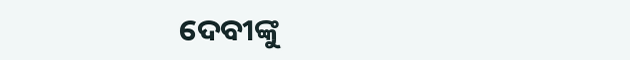ଦେବୀଙ୍କୁ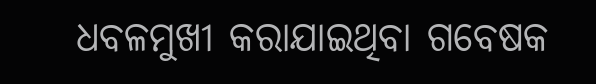ଧବଳମୁଖୀ କରାଯାଇଥିବା ଗବେଷକ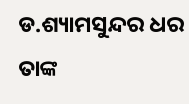ଡ.ଶ୍ୟାମସୁନ୍ଦର ଧର ତାଙ୍କ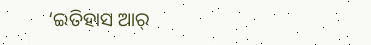‘ଇତିହାସ ଆର୍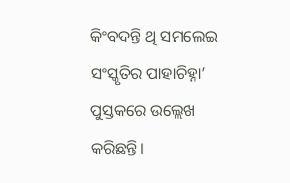କିଂବଦନ୍ତି ଥି ସମଲେଇ ସଂସ୍କୃତିର ପାହାଚିହ୍ନା’ ପୁସ୍ତକରେ ଉଲ୍ଲେଖ କରିଛନ୍ତି।